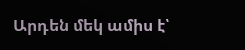Արդեն մեկ ամիս է՝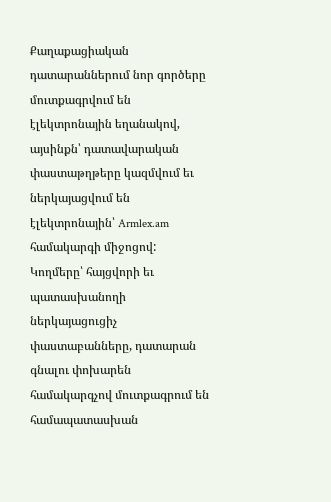Քաղաքացիական դատարաններում նոր գործերը մուտքագրվում են էլեկտրոնային եղանակով, այսինքն՝ դատավարական փաստաթղթերը կազմվում եւ ներկայացվում են էլեկտրոնային՝ Armlex.am  համակարգի միջոցով: Կողմերը՝ հայցվորի եւ պատասխանողի ներկայացուցիչ փաստաբանները, դատարան գնալու փոխարեն համակարգչով մուտքագրում են համապատասխան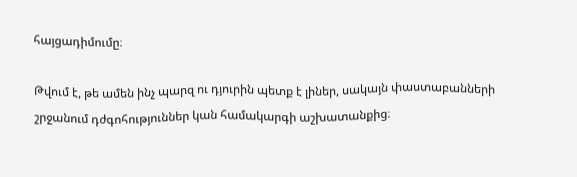հայցադիմումը։

Թվում է, թե ամեն ինչ պարզ ու դյուրին պետք է լիներ, սակայն փաստաբանների շրջանում դժգոհություններ կան համակարգի աշխատանքից։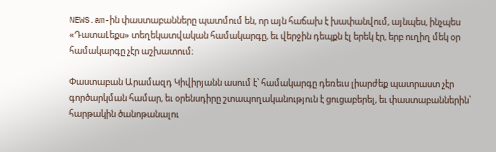NEWS.am-ին փաստաբանները պատմում են, որ այն հաճախ է խափանվում, այնպես, ինչպես «ԴատաԼեքս» տեղեկատվական համակարգը, եւ վերջին դեպքն էլ երեկ էր, երբ ուղիղ մեկ օր համակարգը չէր աշխատում։

Փաստաբան Արամազդ Կիվիրյանն ասում է՝ համակարգը դեռեւս լիարժեք պատրաստ չէր գործարկման համար, եւ օրենսդիրը շտապողականություն է ցուցաբերել, եւ փաստաբաններին՝ հարթակին ծանոթանալու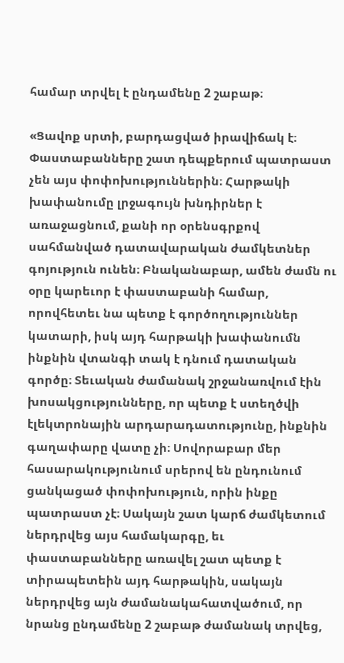համար տրվել է ընդամենը 2 շաբաթ։

«Ցավոք սրտի, բարդացված իրավիճակ է։ Փաստաբանները շատ դեպքերում պատրաստ չեն այս փոփոխություններին։ Հարթակի խափանումը լրջագույն խնդիրներ է առաջացնում, քանի որ օրենսգրքով սահմանված դատավարական ժամկետներ գոյություն ունեն։ Բնականաբար, ամեն ժամն ու օրը կարեւոր է փաստաբանի համար, որովհետեւ նա պետք է գործողություններ կատարի, իսկ այդ հարթակի խափանումն ինքնին վտանգի տակ է դնում դատական գործը։ Տեւական ժամանակ շրջանառվում էին խոսակցությունները, որ պետք է ստեղծվի էլեկտրոնային արդարադատությունը, ինքնին գաղափարը վատը չի։ Սովորաբար մեր հասարակությունում սրերով են ընդունում ցանկացած փոփոխություն, որին ինքը պատրաստ չէ։ Սակայն շատ կարճ ժամկետում ներդրվեց այս համակարգը, եւ փաստաբանները առավել շատ պետք է տիրապետեին այդ հարթակին, սակայն ներդրվեց այն ժամանակահատվածում, որ նրանց ընդամենը 2 շաբաթ ժամանակ տրվեց,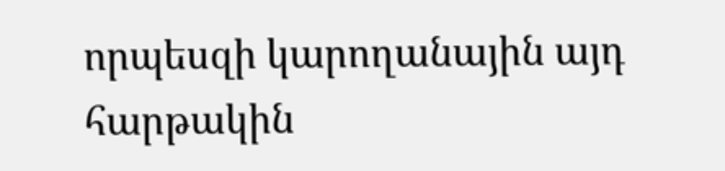որպեսզի կարողանային այդ հարթակին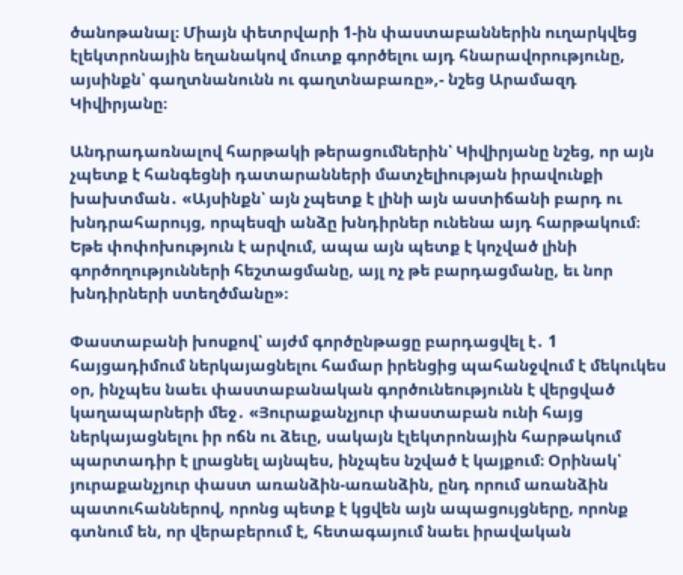ծանոթանալ։ Միայն փետրվարի 1-ին փաստաբաններին ուղարկվեց էլեկտրոնային եղանակով մուտք գործելու այդ հնարավորությունը, այսինքն՝ գաղտնանունն ու գաղտնաբառը»,- նշեց Արամազդ Կիվիրյանը։

Անդրադառնալով հարթակի թերացումներին՝ Կիվիրյանը նշեց, որ այն չպետք է հանգեցնի դատարանների մատչելիության իրավունքի խախտման․ «Այսինքն՝ այն չպետք է լինի այն աստիճանի բարդ ու խնդրահարույց, որպեսզի անձը խնդիրներ ունենա այդ հարթակում։ Եթե փոփոխություն է արվում, ապա այն պետք է կոչված լինի գործողությունների հեշտացմանը, այլ ոչ թե բարդացմանը, եւ նոր խնդիրների ստեղծմանը»։

Փաստաբանի խոսքով՝ այժմ գործընթացը բարդացվել է․ 1 հայցադիմում ներկայացնելու համար իրենցից պահանջվում է մեկուկես օր, ինչպես նաեւ փաստաբանական գործունեությունն է վերցված կաղապարների մեջ․ «Յուրաքանչյուր փաստաբան ունի հայց ներկայացնելու իր ոճն ու ձեւը, սակայն էլեկտրոնային հարթակում պարտադիր է լրացնել այնպես, ինչպես նշված է կայքում։ Օրինակ՝ յուրաքանչյուր փաստ առանձին-առանձին, ընդ որում առանձին պատուհաններով, որոնց պետք է կցվեն այն ապացույցները, որոնք գտնում են, որ վերաբերում է, հետագայում նաեւ իրավական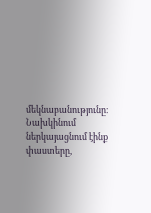մեկնաբանությունը։ Նախկինում ներկայացնում էինք փաստերը,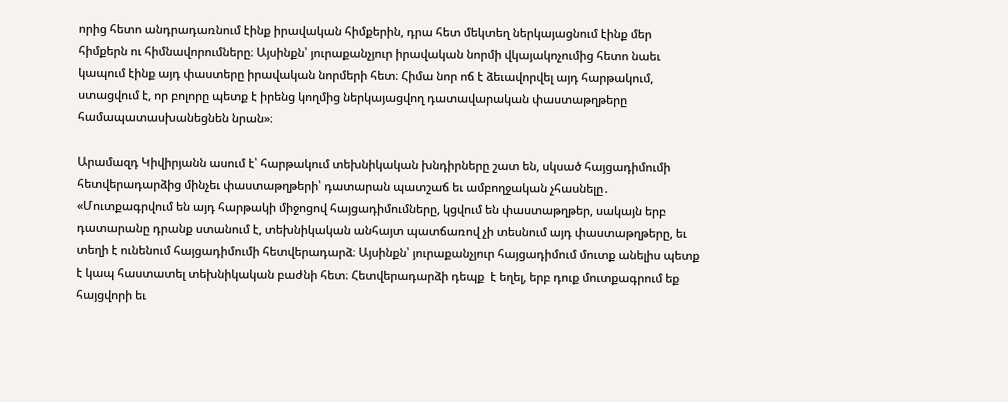որից հետո անդրադառնում էինք իրավական հիմքերին, դրա հետ մեկտեղ ներկայացնում էինք մեր հիմքերն ու հիմնավորումները։ Այսինքն՝ յուրաքանչյուր իրավական նորմի վկայակոչումից հետո նաեւ կապում էինք այդ փաստերը իրավական նորմերի հետ։ Հիմա նոր ոճ է ձեւավորվել այդ հարթակում, ստացվում է, որ բոլորը պետք է իրենց կողմից ներկայացվող դատավարական փաստաթղթերը համապատասխանեցնեն նրան»։

Արամազդ Կիվիրյանն ասում է՝ հարթակում տեխնիկական խնդիրները շատ են, սկսած հայցադիմումի հետվերադարձից մինչեւ փաստաթղթերի՝ դատարան պատշաճ եւ ամբողջական չհասնելը․ «Մուտքագրվում են այդ հարթակի միջոցով հայցադիմումները, կցվում են փաստաթղթեր, սակայն երբ դատարանը դրանք ստանում է, տեխնիկական անհայտ պատճառով չի տեսնում այդ փաստաթղթերը, եւ տեղի է ունենում հայցադիմումի հետվերադարձ։ Այսինքն՝ յուրաքանչյուր հայցադիմում մուտք անելիս պետք է կապ հաստատել տեխնիկական բաժնի հետ։ Հետվերադարձի դեպք  է եղել, երբ դուք մուտքագրում եք հայցվորի եւ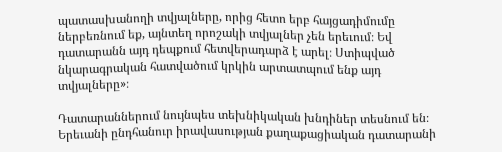պատասխանողի տվյալները, որից հետո երբ հայցադիմումը ներբեռնում եք, այնտեղ որոշակի տվյալներ չեն երեւում։ Եվ դատարանն այդ դեպքում հետվերադարձ է արել։ Ստիպված նկարագրական հատվածում կրկին արտատպում ենք այդ տվյալները»։

Դատարաններում նույնպես տեխնիկական խնդիներ տեսնում են։ Երեւանի ընդհանուր իրավասության քաղաքացիական դատարանի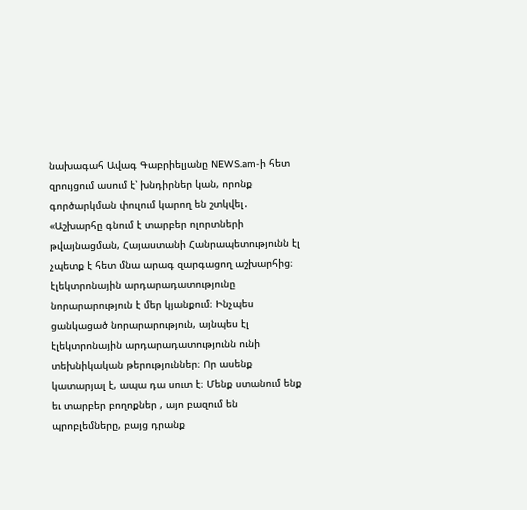նախագահ Ավագ Գաբրիելյանը NEWS.am-ի հետ զրույցում ասում է՝ խնդիրներ կան, որոնք գործարկման փուլում կարող են շտկվել․ «Աշխարհը գնում է տարբեր ոլորտների թվայնացման, Հայաստանի Հանրապետությունն էլ չպետք է հետ մնա արագ զարգացող աշխարհից։ էլեկտրոնային արդարադատությունը նորարարություն է մեր կյանքում։ Ինչպես ցանկացած նորարարություն, այնպես էլ էլեկտրոնային արդարադատությունն ունի տեխնիկական թերություններ։ Որ ասենք կատարյալ է, ապա դա սուտ է։ Մենք ստանում ենք եւ տարբեր բողոքներ , այո բազում են պրոբլեմները, բայց դրանք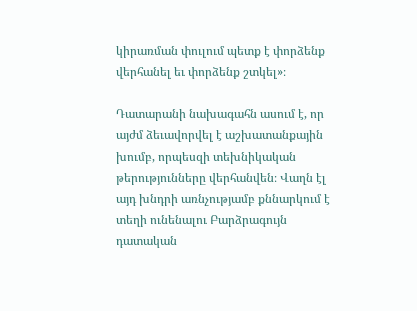կիրառման փուլում պետք է փորձենք վերհանել եւ փորձենք շտկել»։

Դատարանի նախագահն ասում է, որ այժմ ձեւավորվել է աշխատանքային խումբ, որպեսզի տեխնիկական թերությունները վերհանվեն։ Վաղն էլ այդ խնդրի առնչությամբ քննարկում է տեղի ունենալու Բարձրագույն դատական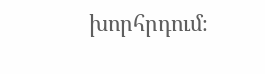խորհրդում։